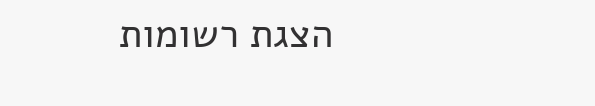הצגת רשומות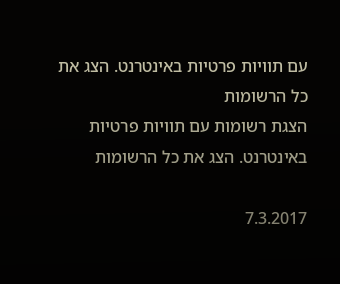עם תוויות פרטיות באינטרנט. הצג את כל הרשומות
הצגת רשומות עם תוויות פרטיות באינטרנט. הצג את כל הרשומות

7.3.2017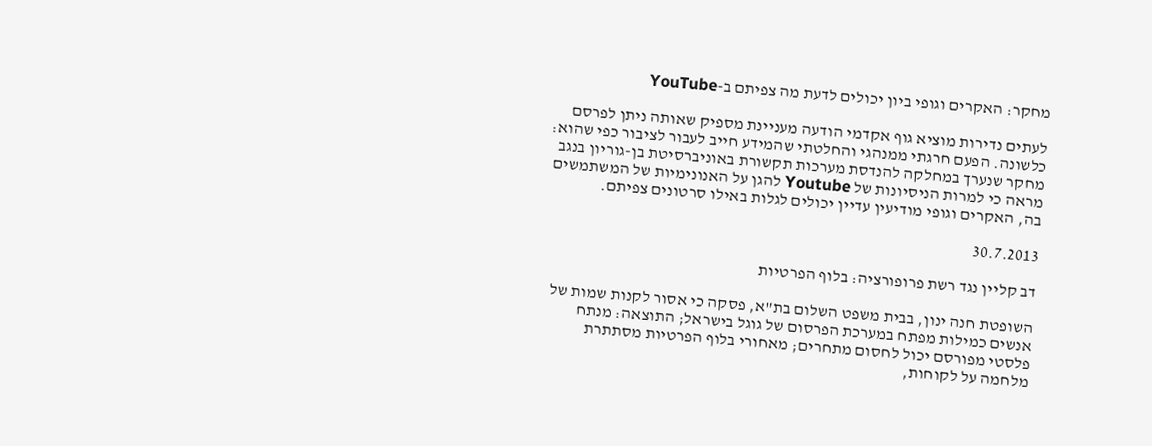מחקר: האקרים וגופי ביון יכולים לדעת מה צפיתם ב-YouTube

לעתים נדירות מוציא גוף אקדמי הודעה מעניינת מספיק שאותה ניתן לפרסם כלשונה. הפעם חרגתי ממנהגי והחלטתי שהמידע חייב לעבור לציבור כפי שהוא: מחקר שנערך במחלקה להנדסת מערכות תקשורת באוניברסיטת בן-גוריון בנגב מראה כי למרות הניסיונות של Youtube להגן על האנונימיות של המשתמשים בה, האקרים וגופי מודיעין עדיין יכולים לגלות באילו סרטונים צפיתם.

30.7.2013

דב קליין נגד רשת פרופורציה: בלוף הפרטיות

השופטת חנה ינון, בבית משפט השלום בת"א, פסקה כי אסור לקנות שמות של אנשים כמילות מפתח במערכת הפרסום של גוגל בישראל; התוצאה: מנתח פלסטי מפורסם יכול לחסום מתחרים; מאחורי בלוף הפרטיות מסתתרת מלחמה על לקוחות,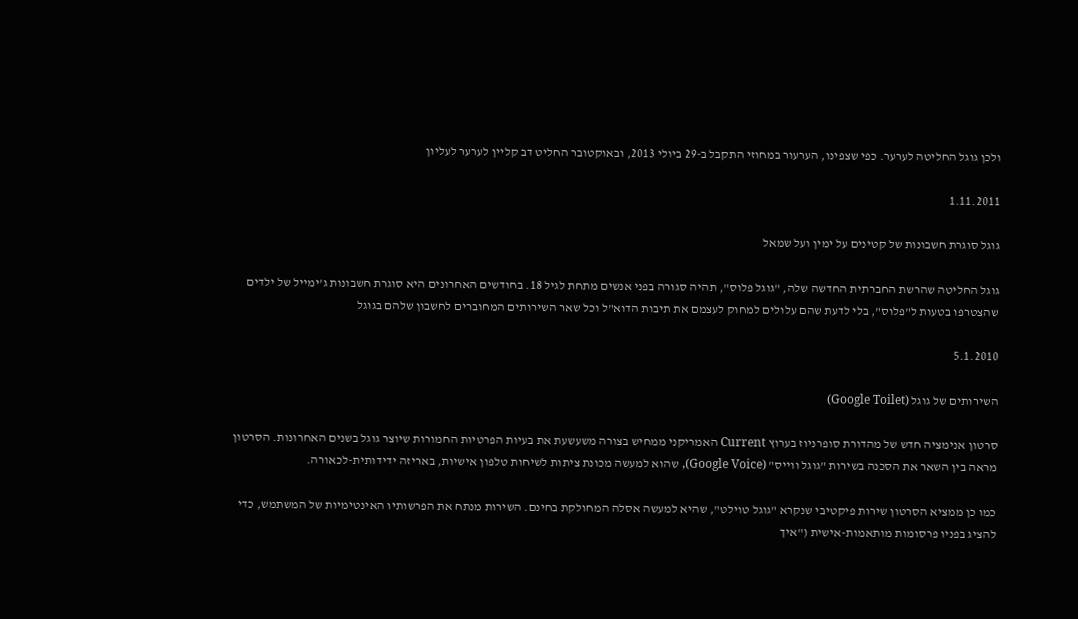ולכן גוגל החליטה לערער. כפי שצפינו, הערעור במחוזי התקבל ב-29 ביולי 2013, ובאוקטובר החליט דב קליין לערער לעליון

1.11.2011

גוגל סוגרת חשבונות של קטינים על ימין ועל שמאל

גוגל החליטה שהרשת החברתית החדשה שלה, "גוגל פלוס", תהיה סגורה בפני אנשים מתחת לגיל 18. בחודשים האחרונים היא סוגרת חשבונות ג'ימייל של ילדים שהצטרפו בטעות ל"פלוס", בלי לדעת שהם עלולים למחוק לעצמם את תיבות הדוא"ל וכל שאר השירותים המחוברים לחשבון שלהם בגוגל

5.1.2010

השירותים של גוגל (Google Toilet)

סרטון אנימציה חדש של מהדורת סופרניוז בערוץ Current האמריקני ממחיש בצורה משעשעת את בעיות הפרטיות החמורות שיוצר גוגל בשנים האחרונות. הסרטון מראה בין השאר את הסכנה בשירות "גוגל ווייס" (Google Voice), שהוא למעשה מכונת ציתות לשיחות טלפון אישיות, באריזה ידידותית-לכאורה.

כמו כן ממציא הסרטון שירות פיקטיבי שנקרא "גוגל טוילט", שהיא למעשה אסלה המחולקת בחינם. השירות מנתח את הפרשותיו האינטימיות של המשתמש, כדי להציג בפניו פרסומות מותאמות-אישית ("איך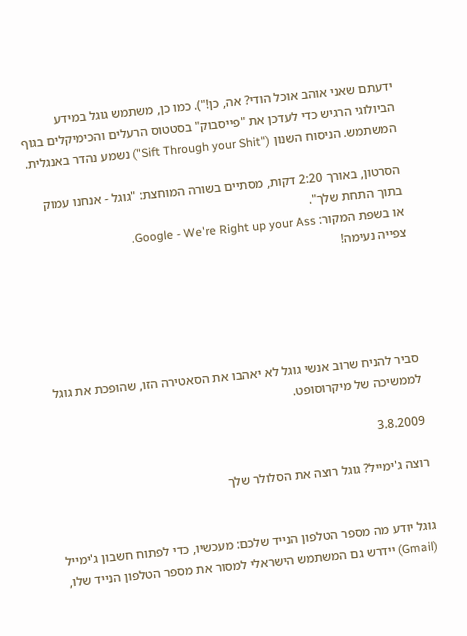ידעתם שאני אוהב אוכל הודי? אה, כן!"). כמו כן, משתמש גוגל במידע הביולוגי הרגיש כדי לעדכן את "פייסבוק" בסטטוס הרעלים והכימיקלים בגוף המשתמש. הניסוח השנון ("Sift Through your Shit") נשמע נהדר באנגלית.

הסרטון, באורך 2:20 דקות, מסתיים בשורה המוחצת: "גוגל - אנחנו עמוק בתוך התחת שלך".
או בשפת המקור: Google - We're Right up your Ass.
צפייה נעימה!





סביר להניח שרוב אנשי גוגל לא יאהבו את הסאטירה הזו, שהופכת את גוגל לממשיכה של מיקרוסופט.

3.8.2009

רוצה ג'ימייל? גוגל רוצה את הסלולר שלך


גוגל יודע מה מספר הטלפון הנייד שלכם: מעכשיו, כדי לפתוח חשבון ג'ימייל (Gmail) יידרש גם המשתמש הישראלי למסור את מספר הטלפון הנייד שלו,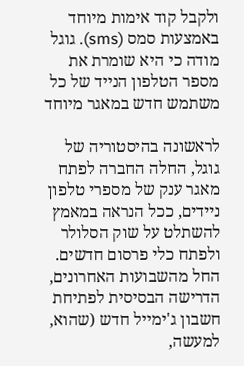ולקבל קוד אימות מיוחד באמצעות סמס (sms). גוגל מודה כי היא שומרת את מספר הטלפון הנייד של כל משתמש חדש במאגר מיוחד

לראשונה בהיסטוריה של גוגל, החלה החברה לפתח מאגר ענק של מספרי טלפון ניידים, ככל הנראה במאמץ להשתלט על שוק הסלולר ולפתח כלי פרסום חדשים. החל מהשבועות האחרונים, הדרישה הבסיסית לפתיחת חשבון ג'ימייל חדש (שהוא, למעשה,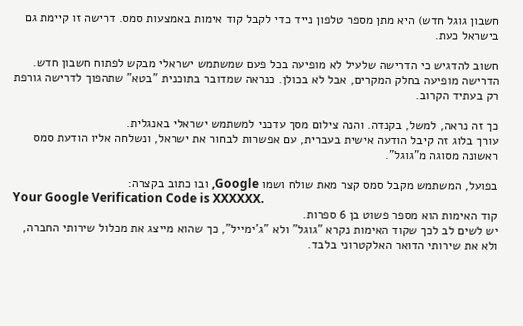חשבון גוגל חדש) היא מתן מספר טלפון נייד כדי לקבל קוד אימות באמצעות סמס. דרישה זו קיימת גם בישראל כעת.

חשוב להדגיש כי הדרישה שלעיל לא מופיעה בכל פעם שמשתמש ישראלי מבקש לפתוח חשבון חדש. הדרישה מופיעה בחלק המקרים, אבל לא בכולן. כנראה שמדובר בתוכנית "בטא" שתהפוך לדרישה גורפת רק בעתיד הקרוב.

כך זה נראה, למשל, בקנדה. והנה צילום מסך עדכני למשתמש ישראלי באנגלית.
עורך בלוג זה קיבל הודעה אישית בעברית, עם אפשרות לבחור את ישראל, ונשלחה אליו הודעת סמס ראשונה מסוגה מ"גוגל".

בפועל, המשתמש מקבל סמס קצר מאת שולח ושמו Google, ובו כתוב בקצרה:
Your Google Verification Code is XXXXXX.
קוד האימות הוא מספר פשוט בן 6 ספרות.
יש לשים לב לכך שקוד האימות נקרא "גוגל" ולא "ג'ימייל", כך שהוא מייצג את מכלול שירותי החברה, ולא את שירותי הדואר האלקטרוני בלבד.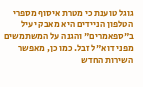גוגל טוענת כי מטרת איסוף מספרי הטלפון הניידים היא מאבק יעיל ב"ספאמרים" והגנה על המשתמשים מפני דוא"ל זבל. כמו כן, מאפשר השירות החדש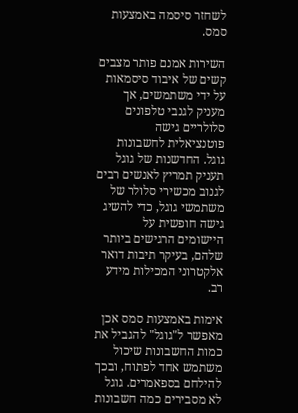לשחזר סיסמה באמצעות סמס.

השירות אמנם פותר מצבים קשים של איבוד סיסמאות על ידי משתמשים, אך מעניק לגנבי טלפונים סלולריים גישה פוטנציאלית לחשבונות גוגל. החדשנות של גוגל תעניק תמריץ לאנשים רבים לגנוב מכשירי סלולר של משתמשי גוגל, כדי להשיג גישה חופשית על היישומים הרגישים ביותר שלהם, בעיקר תיבות דואר אלקטרוני המכילות מידע רב.

אימות באמצעות סמס אכן מאפשר ל"גוגל" להגביל את כמות החשבונות שיכול משתמש אחד לפתוח, ובכך להילחם בספאמרים. גוגל לא מסבירים כמה חשבונות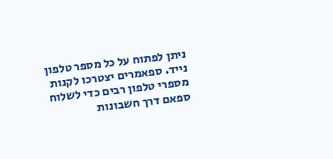ניתן לפתוח על כל מספר טלפון נייד. ספאמרים יצטרכו לקנות מספרי טלפון רבים כדי לשלוח ספאם דרך חשבונות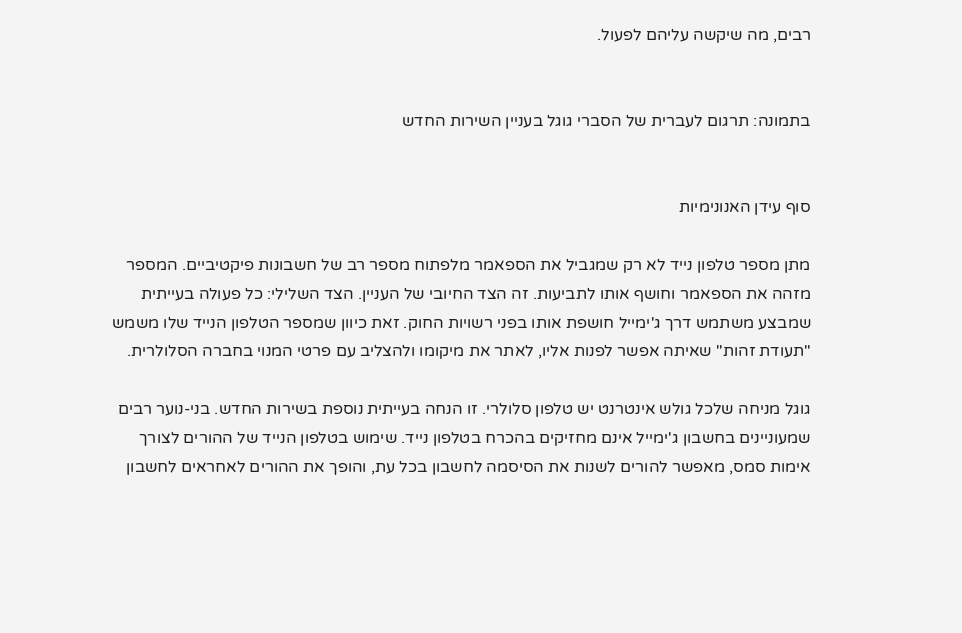רבים, מה שיקשה עליהם לפעול.


בתמונה: תרגום לעברית של הסברי גוגל בעניין השירות החדש


סוף עידן האנונימיות

מתן מספר טלפון נייד לא רק שמגביל את הספאמר מלפתוח מספר רב של חשבונות פיקטיביים. המספר מזהה את הספאמר וחושף אותו לתביעות. זה הצד החיובי של העניין. הצד השלילי: כל פעולה בעייתית שמבצע משתמש דרך ג'ימייל חושפת אותו בפני רשויות החוק. זאת כיוון שמספר הטלפון הנייד שלו משמש "תעודת זהות" שאיתה אפשר לפנות אליו, לאתר את מיקומו ולהצליב עם פרטי המנוי בחברה הסלולרית.

גוגל מניחה שלכל גולש אינטרנט יש טלפון סלולרי. זו הנחה בעייתית נוספת בשירות החדש. בני-נוער רבים שמעוניינים בחשבון ג'ימייל אינם מחזיקים בהכרח בטלפון נייד. שימוש בטלפון הנייד של ההורים לצורך אימות סמס, מאפשר להורים לשנות את הסיסמה לחשבון בכל עת, והופך את ההורים לאחראים לחשבון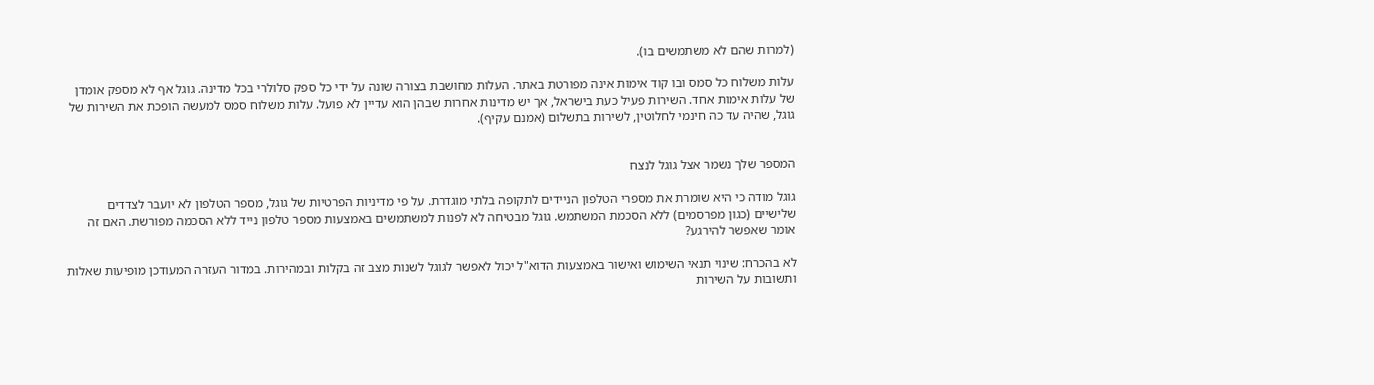(למרות שהם לא משתמשים בו).

עלות משלוח כל סמס ובו קוד אימות אינה מפורטת באתר. העלות מחושבת בצורה שונה על ידי כל ספק סלולרי בכל מדינה. גוגל אף לא מספק אומדן של עלות אימות אחד. השירות פעיל כעת בישראל, אך יש מדינות אחרות שבהן הוא עדיין לא פועל. עלות משלוח סמס למעשה הופכת את השירות של גוגל, שהיה עד כה חינמי לחלוטין, לשירות בתשלום (אמנם עקיף).


המספר שלך נשמר אצל גוגל לנצח

גוגל מודה כי היא שומרת את מספרי הטלפון הניידים לתקופה בלתי מוגדרת. על פי מדיניות הפרטיות של גוגל, מספר הטלפון לא יועבר לצדדים שלישיים (כגון מפרסמים) ללא הסכמת המשתמש. גוגל מבטיחה לא לפנות למשתמשים באמצעות מספר טלפון נייד ללא הסכמה מפורשת. האם זה אומר שאפשר להירגע?

לא בהכרח: שינוי תנאי השימוש ואישור באמצעות הדוא"ל יכול לאפשר לגוגל לשנות מצב זה בקלות ובמהירות. במדור העזרה המעודכן מופיעות שאלות ותשובות על השירות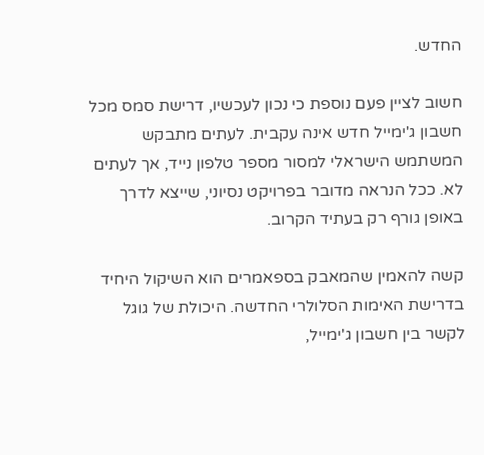החדש.

חשוב לציין פעם נוספת כי נכון לעכשיו, דרישת סמס מכל חשבון ג'ימייל חדש אינה עקבית. לעתים מתבקש המשתמש הישראלי למסור מספר טלפון נייד, אך לעתים לא. ככל הנראה מדובר בפרויקט נסיוני, שייצא לדרך באופן גורף רק בעתיד הקרוב.

קשה להאמין שהמאבק בספאמרים הוא השיקול היחיד בדרישת האימות הסלולרי החדשה. היכולת של גוגל לקשר בין חשבון ג'ימייל,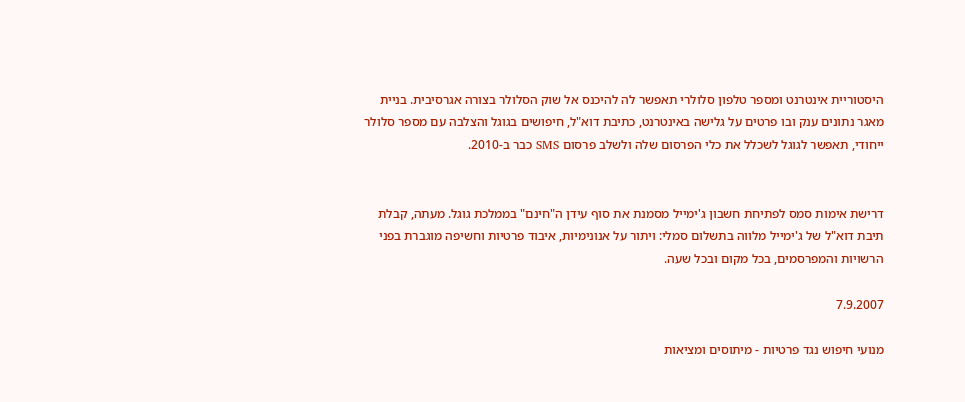היסטוריית אינטרנט ומספר טלפון סלולרי תאפשר לה להיכנס אל שוק הסלולר בצורה אגרסיבית. בניית מאגר נתונים ענק ובו פרטים על גלישה באינטרנט, כתיבת דוא"ל, חיפושים בגוגל והצלבה עם מספר סלולר ייחודי, תאפשר לגוגל לשכלל את כלי הפרסום שלה ולשלב פרסום SMS כבר ב-2010.


דרישת אימות סמס לפתיחת חשבון ג'ימייל מסמנת את סוף עידן ה"חינם" בממלכת גוגל. מעתה, קבלת תיבת דוא"ל של ג'ימייל מלווה בתשלום סמלי: ויתור על אנונימיות, איבוד פרטיות וחשיפה מוגברת בפני הרשויות והמפרסמים, בכל מקום ובכל שעה.

7.9.2007

מנועי חיפוש נגד פרטיות - מיתוסים ומציאות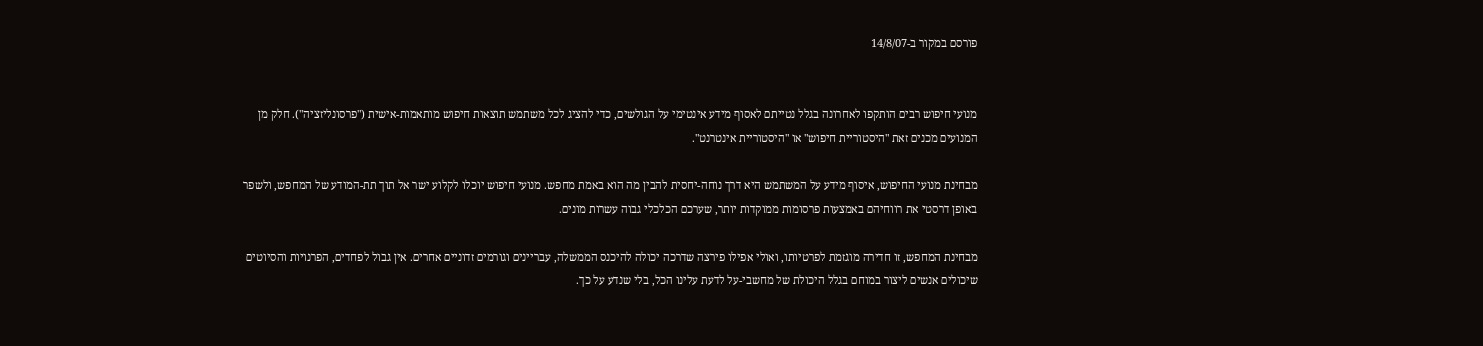פורסם במקור ב-14/8/07


מנועי חיפוש רבים הותקפו לאחרונה בגלל נטייתם לאסוף מידע אינטימי על הגולשים, כדי להציג לכל משתמש תוצאות חיפוש מותאמות-אישית ("פרסונליזציה"). חלק מן המנועים מכנים זאת "היסטוריית חיפוש" או "היסטוריית אינטרנט".

מבחינת מנועי החיפוש, איסוף מידע על המשתמש היא דרך נוחה-יחסית להבין מה הוא באמת מחפש. מנועי חיפוש יוכלו לקלוע ישר אל תוך תת-המודע של המחפש, ולשפר באופן דרסטי את רווחיהם באמצעות פרסומות ממוקדות יותר, שערכם הכלכלי גבוה עשרות מונים.

מבחינת המחפש, זו חדירה מוגזמת לפרטיותו, ואולי אפילו פירצה שדרכה יכולה להיכנס הממשלה, עבריינים וגורמים זדוניים אחרים. אין גבול לפחדים, הפרנויות והסיוטים שיכולים אנשים ליצור במוחם בגלל היכולת של מחשבי-על לדעת עלינו הכל, בלי שנדע על כך.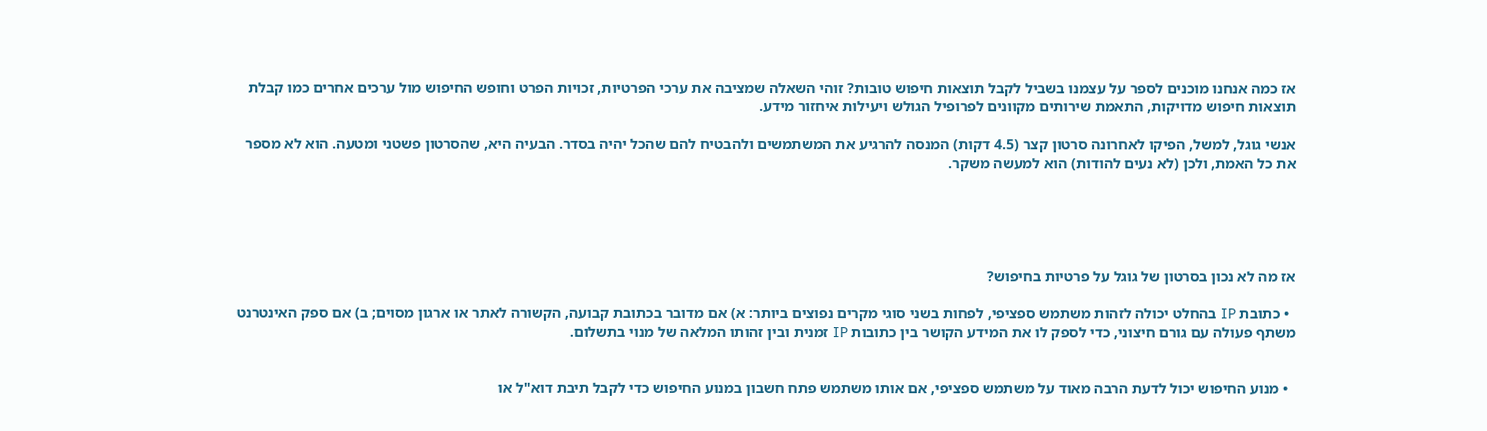אז כמה אנחנו מוכנים לספר על עצמנו בשביל לקבל תוצאות חיפוש טובות? זוהי השאלה שמציבה את ערכי הפרטיות, זכויות הפרט וחופש החיפוש מול ערכים אחרים כמו קבלת תוצאות חיפוש מדויקות, התאמת שירותים מקוונים לפרופיל הגולש ויעילות איחזור מידע.

אנשי גוגל, למשל, הפיקו לאחרונה סרטון קצר (4.5 דקות) המנסה להרגיע את המשתמשים ולהבטיח להם שהכל יהיה בסדר. הבעיה היא, שהסרטון פשטני ומטעה. הוא לא מספר את כל האמת, ולכן (לא נעים להודות) הוא למעשה משקר.





אז מה לא נכון בסרטון של גוגל על פרטיות בחיפוש?

  • כתובת IP בהחלט יכולה לזהות משתמש ספציפי, לפחות בשני סוגי מקרים נפוצים ביותר: א) אם מדובר בכתובת קבועה, הקשורה לאתר או ארגון מסוים; ב) אם ספק האינטרנט משתף פעולה עם גורם חיצוני, כדי לספק לו את המידע הקושר בין כתובות IP זמנית ובין זהותו המלאה של מנוי בתשלום.


  • מנוע החיפוש יכול לדעת הרבה מאוד על משתמש ספציפי, אם אותו משתמש פתח חשבון במנוע החיפוש כדי לקבל תיבת דוא"ל או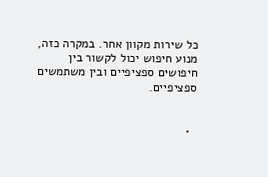כל שירות מקוון אחר. במקרה כזה, מנוע חיפוש יכול לקשור בין חיפושים ספציפיים ובין משתמשים ספציפיים.


  •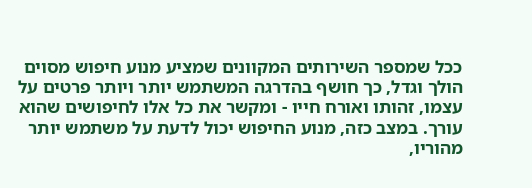ככל שמספר השירותים המקוונים שמציע מנוע חיפוש מסוים הולך וגדל, כך חושף בהדרגה המשתמש יותר ויותר פרטים על עצמו, זהותו ואורח חייו - ומקשר את כל אלו לחיפושים שהוא עורך. במצב כזה, מנוע החיפוש יכול לדעת על משתמש יותר מהוריו,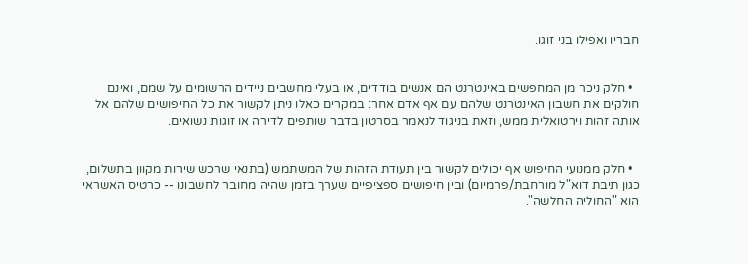חבריו ואפילו בני זוגו.


  • חלק ניכר מן המחפשים באינטרנט הם אנשים בודדים, או בעלי מחשבים ניידים הרשומים על שמם, ואינם חולקים את חשבון האינטרנט שלהם עם אף אדם אחר: במקרים כאלו ניתן לקשור את כל החיפושים שלהם אל אותה זהות וירטואלית ממש, וזאת בניגוד לנאמר בסרטון בדבר שותפים לדירה או זוגות נשואים.


  • חלק ממנועי החיפוש אף יכולים לקשור בין תעודת הזהות של המשתמש (בתנאי שרכש שירות מקוון בתשלום, כגון תיבת דוא"ל מורחבת/פרמיום) ובין חיפושים ספציפיים שערך בזמן שהיה מחובר לחשבונו -- כרטיס האשראי הוא "החוליה החלשה".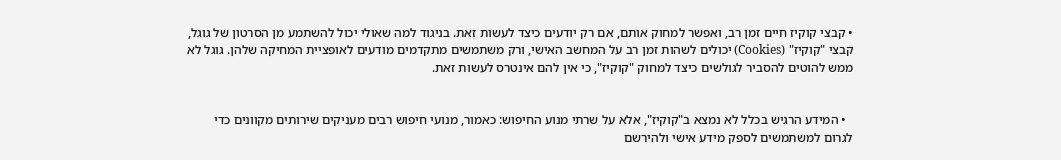• קבצי קוקיז חיים זמן רב, ואפשר למחוק אותם, אם רק יודעים כיצד לעשות זאת. בניגוד למה שאולי יכול להשתמע מן הסרטון של גוגל, קבצי "קוקיז" (Cookies) יכולים לשהות זמן רב על המחשב האישי, ורק משתמשים מתקדמים מודעים לאופציית המחיקה שלהן. גוגל לא ממש להוטים להסביר לגולשים כיצד למחוק "קוקיז", כי אין להם אינטרס לעשות זאת.


  • המידע הרגיש בכלל לא נמצא ב"קוקיז", אלא על שרתי מנוע החיפוש: כאמור, מנועי חיפוש רבים מעניקים שירותים מקוונים כדי לגרום למשתמשים לספק מידע אישי ולהירשם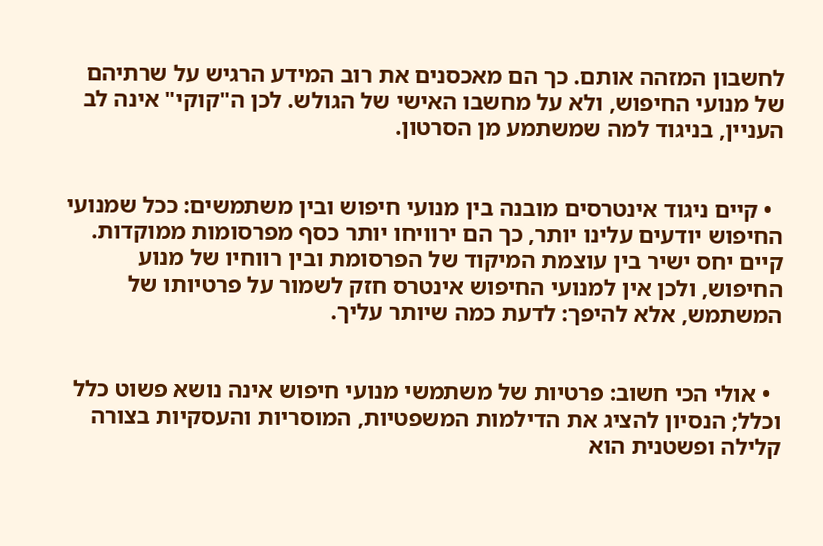לחשבון המזהה אותם. כך הם מאכסנים את רוב המידע הרגיש על שרתיהם של מנועי החיפוש, ולא על מחשבו האישי של הגולש. לכן ה"קוקי" אינה לב העניין, בניגוד למה שמשתמע מן הסרטון.


  • קיים ניגוד אינטרסים מובנה בין מנועי חיפוש ובין משתמשים: ככל שמנועי החיפוש יודעים עלינו יותר, כך הם ירוויחו יותר כסף מפרסומות ממוקדות. קיים יחס ישיר בין עוצמת המיקוד של הפרסומת ובין רווחיו של מנוע החיפוש, ולכן אין למנועי החיפוש אינטרס חזק לשמור על פרטיותו של המשתמש, אלא להיפך: לדעת כמה שיותר עליך.


  • אולי הכי חשוב: פרטיות של משתמשי מנועי חיפוש אינה נושא פשוט כלל וכלל; הנסיון להציג את הדילמות המשפטיות, המוסריות והעסקיות בצורה קלילה ופשטנית הוא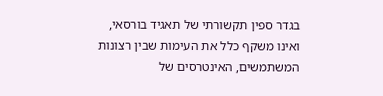בגדר ספין תקשורתי של תאגיד בורסאי, ואינו משקף כלל את העימות שבין רצונות המשתמשים, האינטרסים של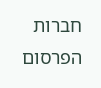חברות הפרסום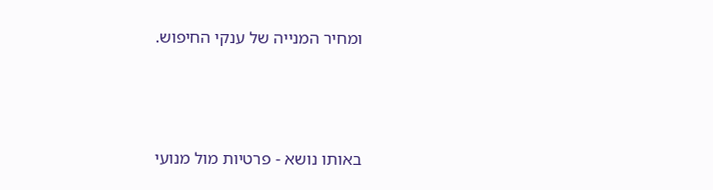ומחיר המנייה של ענקי החיפוש.



באותו נושא - פרטיות מול מנועי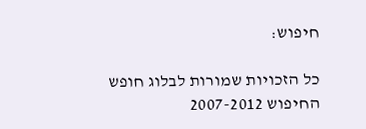חיפוש:

כל הזכויות שמורות לבלוג חופש החיפוש 2007-2012